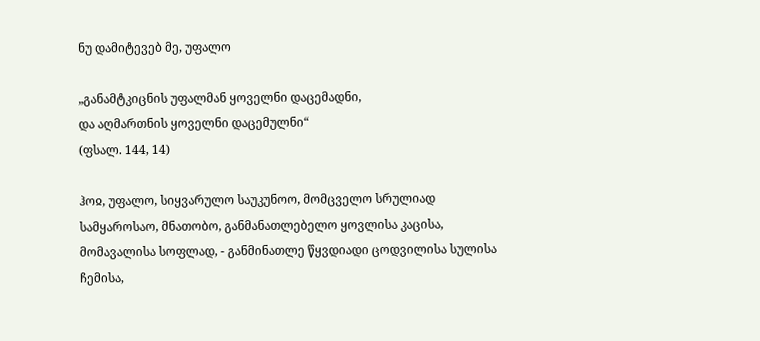ნუ დამიტევებ მე, უფალო

„განამტკიცნის უფალმან ყოველნი დაცემადნი,
და აღმართნის ყოველნი დაცემულნი“
(ფსალ. 144, 14)

ჰოჲ, უფალო, სიყვარულო საუკუნოო, მომცველო სრულიად სამყაროსაო, მნათობო, განმანათლებელო ყოვლისა კაცისა, მომავალისა სოფლად, - განმინათლე წყვდიადი ცოდვილისა სულისა ჩემისა,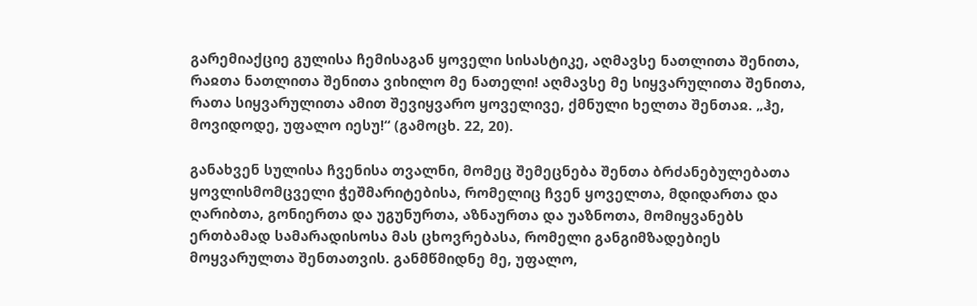გარემიაქციე გულისა ჩემისაგან ყოველი სისასტიკე, აღმავსე ნათლითა შენითა, რაჲთა ნათლითა შენითა ვიხილო მე ნათელი! აღმავსე მე სიყვარულითა შენითა, რათა სიყვარულითა ამით შევიყვარო ყოველივე, ქმნული ხელთა შენთაჲ. „ჰე, მოვიდოდე, უფალო იესუ!“ (გამოცხ. 22, 20).

განახვენ სულისა ჩვენისა თვალნი, მომეც შემეცნება შენთა ბრძანებულებათა ყოვლისმომცველი ჭეშმარიტებისა, რომელიც ჩვენ ყოველთა, მდიდართა და ღარიბთა, გონიერთა და უგუნურთა, აზნაურთა და უაზნოთა, მომიყვანებს ერთბამად სამარადისოსა მას ცხოვრებასა, რომელი განგიმზადებიეს მოყვარულთა შენთათვის. განმწმიდნე მე, უფალო,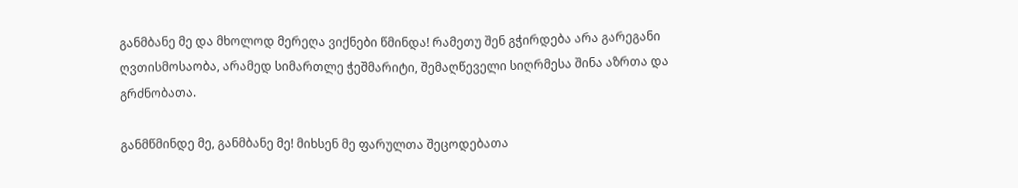განმბანე მე და მხოლოდ მერეღა ვიქნები წმინდა! რამეთუ შენ გჭირდება არა გარეგანი ღვთისმოსაობა, არამედ სიმართლე ჭეშმარიტი, შემაღწეველი სიღრმესა შინა აზრთა და გრძნობათა.

განმწმინდე მე, განმბანე მე! მიხსენ მე ფარულთა შეცოდებათა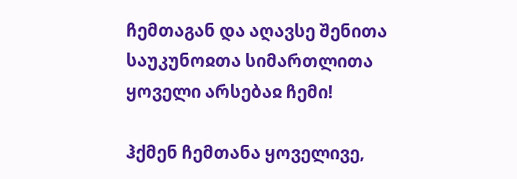ჩემთაგან და აღავსე შენითა საუკუნოჲთა სიმართლითა ყოველი არსებაჲ ჩემი!

ჰქმენ ჩემთანა ყოველივე,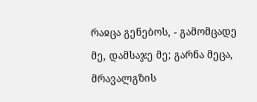რაჲცა გენებოს, - გამომცადე მე, დამსაჯე მე; გარნა მეცა, მრავალგზის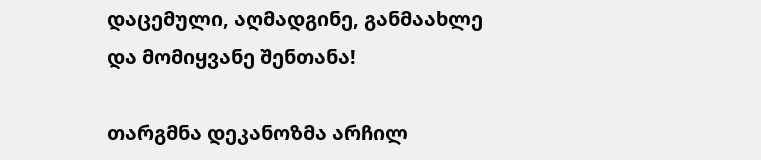დაცემული, აღმადგინე, განმაახლე და მომიყვანე შენთანა!

თარგმნა დეკანოზმა არჩილ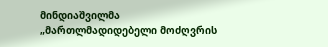მინდიაშვილმა
„მართლმადიდებელი მოძღვრის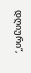დღიური“,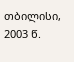თბილისი, 2003 წ.